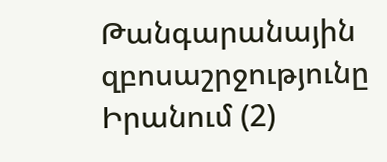Թանգարանային զբոսաշրջությունը Իրանում (2)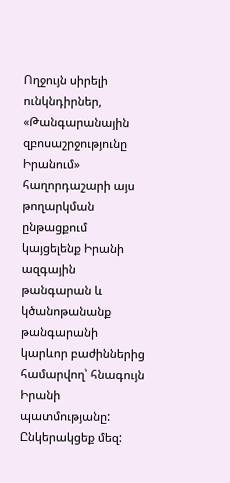Ողջույն սիրելի ունկնդիրներ, «Թանգարանային զբոսաշրջությունը Իրանում» հաղորդաշարի այս թողարկման ընթացքում կայցելենք Իրանի ազգային թանգարան և կծանոթանանք թանգարանի կարևոր բաժիններից համարվող՝ հնագույն Իրանի պատմությանը: Ընկերակցեք մեզ: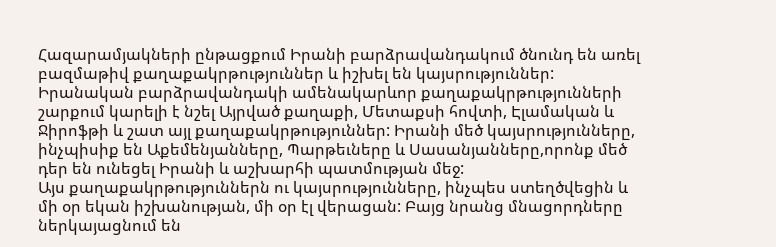Հազարամյակների ընթացքում Իրանի բարձրավանդակում ծնունդ են առել բազմաթիվ քաղաքակրթություններ և իշխել են կայսրություններ: Իրանական բարձրավանդակի ամենակարևոր քաղաքակրթությունների շարքում կարելի է նշել Այրված քաղաքի, Մետաքսի հովտի, Էլամական և Ջիրոֆթի և շատ այլ քաղաքակրթություններ: Իրանի մեծ կայսրությունները, ինչպիսիք են Աքեմենյանները, Պարթեւները և Սասանյանները,որոնք մեծ դեր են ունեցել Իրանի և աշխարհի պատմության մեջ:
Այս քաղաքակրթություններն ու կայսրությունները, ինչպես ստեղծվեցին և մի օր եկան իշխանության, մի օր էլ վերացան: Բայց նրանց մնացորդները ներկայացնում են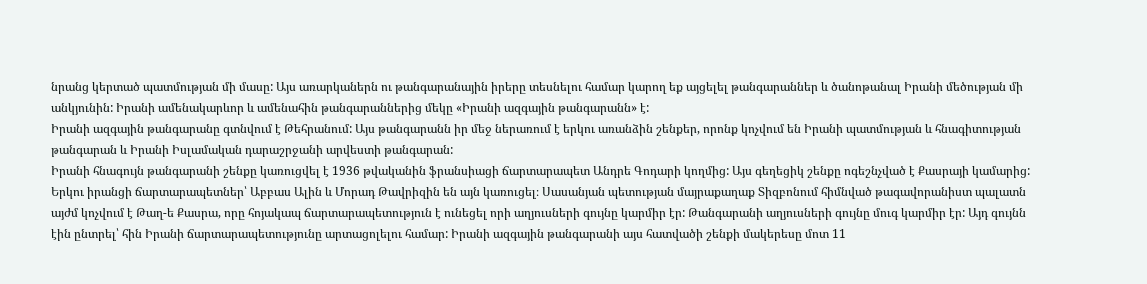նրանց կերտած պատմության մի մասը: Այս առարկաներն ու թանգարանային իրերը տեսնելու համար կարող եք այցելել թանգարաններ և ծանոթանալ Իրանի մեծության մի անկյունին: Իրանի ամենակարևոր և ամենահին թանգարաններից մեկը «Իրանի ազգային թանգարանն» է:
Իրանի ազգային թանգարանը գտնվում է Թեհրանում: Այս թանգարանն իր մեջ ներառում է երկու առանձին շենքեր, որոնք կոչվում են Իրանի պատմության և հնագիտության թանգարան և Իրանի Իսլամական դարաշրջանի արվեստի թանգարան:
Իրանի հնագույն թանգարանի շենքը կառուցվել է 1936 թվականին ֆրանսիացի ճարտարապետ Անդրե Գոդարի կողմից: Այս գեղեցիկ շենքը ոգեշնչված է Քասրայի կամարից: Երկու իրանցի ճարտարապետներ՝ Աբբաս Ալին և Մորադ Թավրիզին են այն կառուցել։ Սասանյան պետության մայրաքաղաք Տիզբոնում հիմնված թագավորանիստ պալատն այժմ կոչվում է Թաղ-ե Քասրա, որը հոյակապ ճարտարապետություն է ունեցել որի աղյուսների գույնը կարմիր էր: Թանգարանի աղյուսների գույնը մուգ կարմիր էր: Այդ գույնն էին ընտրել՝ հին Իրանի ճարտարապետությունը արտացոլելու համար: Իրանի ազգային թանգարանի այս հատվածի շենքի մակերեսը մոտ 11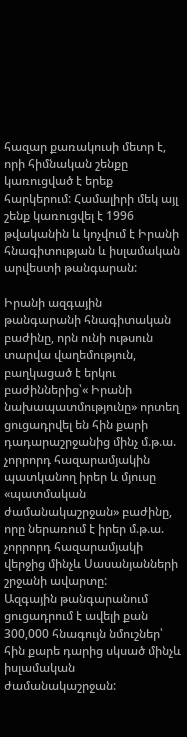հազար քառակուսի մետր է, որի հիմնական շենքը կառուցված է երեք հարկերում: Համալիրի մեկ այլ շենք կառուցվել է 1996 թվականին և կոչվում է Իրանի հնագիտության և իսլամական արվեստի թանգարան:

Իրանի ազգային թանգարանի հնագիտական բաժինը, որն ունի ութսուն տարվա վաղեմություն, բաղկացած է երկու բաժիններից՝« Իրանի նախապատմությունը» որտեղ ցուցադրվել են հին քարի դադարաշրջանից մինչ մ.թ.ա. չորրորդ հազարամյակին պատկանող իրեր և մյուսը «պատմական ժամանակաշրջան» բաժինը, որը ներառում է իրեր մ.թ.ա. չորրորդ հազարամյակի վերջից մինչև Սասանյանների շրջանի ավարտը:
Ազգային թանգարանում ցուցադրում է ավելի քան 300,000 հնագույն նմուշներ՝ հին քարե դարից սկսած մինչև իսլամական ժամանակաշրջան: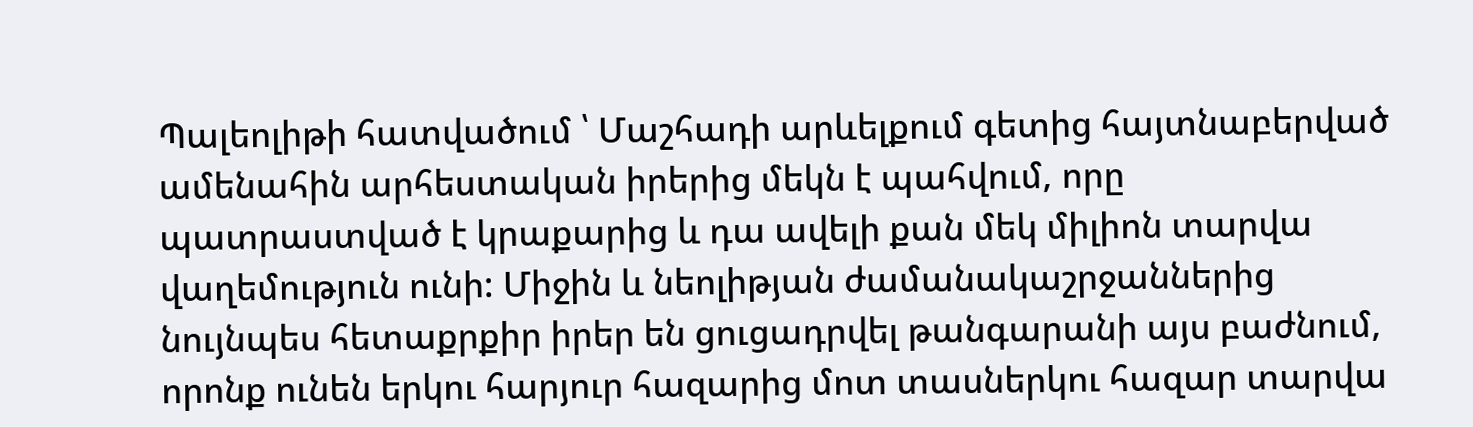Պալեոլիթի հատվածում ՝ Մաշհադի արևելքում գետից հայտնաբերված ամենահին արհեստական իրերից մեկն է պահվում, որը պատրաստված է կրաքարից և դա ավելի քան մեկ միլիոն տարվա վաղեմություն ունի: Միջին և նեոլիթյան ժամանակաշրջաններից նույնպես հետաքրքիր իրեր են ցուցադրվել թանգարանի այս բաժնում, որոնք ունեն երկու հարյուր հազարից մոտ տասներկու հազար տարվա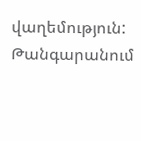վաղեմություն:
Թանգարանում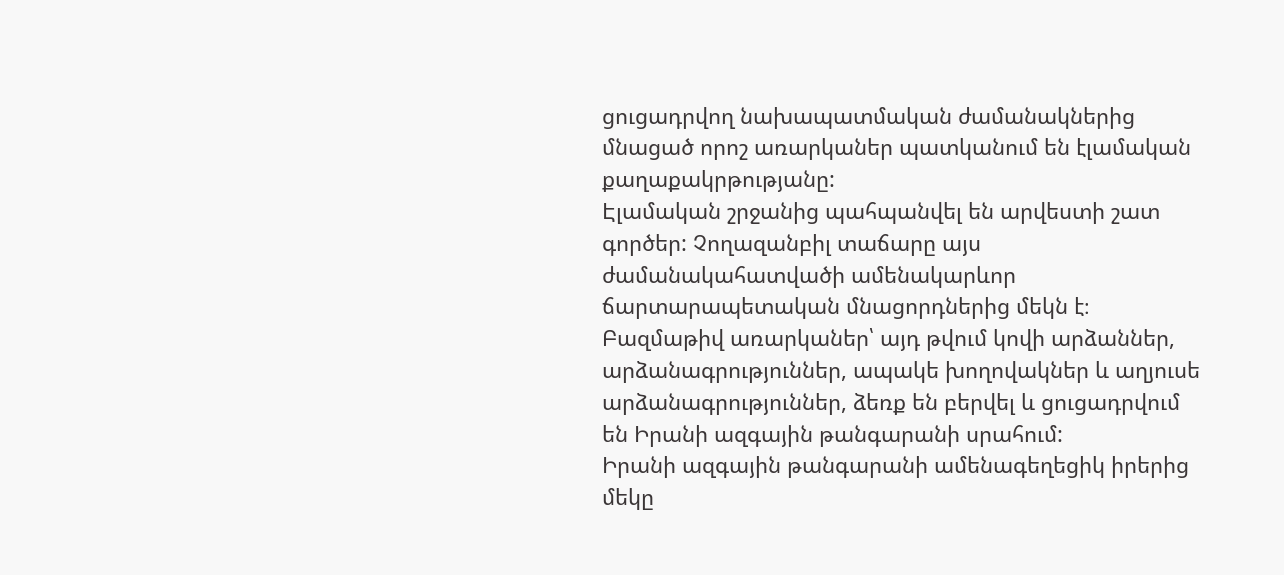ցուցադրվող նախապատմական ժամանակներից մնացած որոշ առարկաներ պատկանում են էլամական քաղաքակրթությանը:
Էլամական շրջանից պահպանվել են արվեստի շատ գործեր: Չողազանբիլ տաճարը այս ժամանակահատվածի ամենակարևոր ճարտարապետական մնացորդներից մեկն է։
Բազմաթիվ առարկաներ՝ այդ թվում կովի արձաններ, արձանագրություններ, ապակե խողովակներ և աղյուսե արձանագրություններ, ձեռք են բերվել և ցուցադրվում են Իրանի ազգային թանգարանի սրահում:
Իրանի ազգային թանգարանի ամենագեղեցիկ իրերից մեկը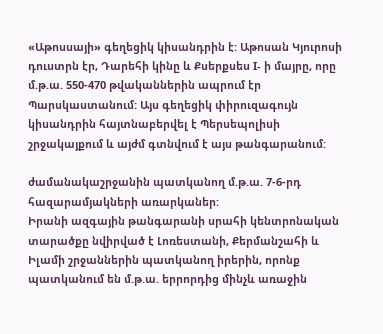«Աթոսսայի» գեղեցիկ կիսանդրին է: Աթոսան Կյուրոսի դուստրն էր, Դարեհի կինը և Քսերքսես I- ի մայրը, որը մ.թ.ա. 550-470 թվականներին ապրում էր Պարսկաստանում: Այս գեղեցիկ փիրուզագույն կիսանդրին հայտնաբերվել է Պերսեպոլիսի շրջակայքում և այժմ գտնվում է այս թանգարանում:

ժամանակաշրջանին պատկանող մ.թ.ա. 7-6-րդ հազարամյակների առարկաներ:
Իրանի ազգային թանգարանի սրահի կենտրոնական տարածքը նվիրված է Լոռեստանի, Քերմանշահի և Իլամի շրջաններին պատկանող իրերին, որոնք պատկանում են մ.թ.ա. երրորդից մինչև առաջին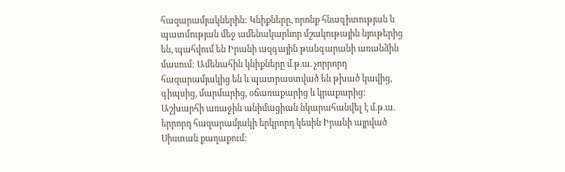հազարամյակներին: Կնիքները, որոնք հնագիտության և պատմության մեջ ամենակարևոր մշակութային նյութերից են, պահվում են Իրանի ազգային թանգարանի առանձին մասում: Ամենահին կնիքները մ.թ.ա. չորրորդ հազարամյակից են և պատրաստված են թխած կավից, գիպսից, մարմարից, օճառաքարից և կրաքարից:
Աշխարհի առաջին անիմացիան նկարահանվել է մ.թ.ա. երրորդ հազարամյակի երկրորդ կեսին Իրանի այրված Սիստան քաղաքում: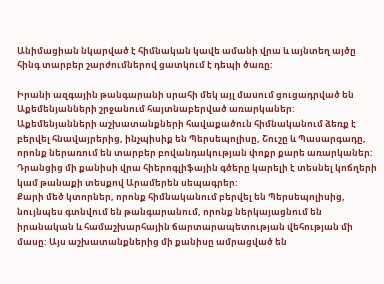Անիմացիան նկարված է հիմնական կավե ամանի վրա և այնտեղ այծը հինգ տարբեր շարժումներով ցատկում է դեպի ծառը:

Իրանի ազգային թանգարանի սրահի մեկ այլ մասում ցուցադրված են Աքեմենյանների շրջանում հայտնաբերված առարկաներ:
Աքեմենյանների աշխատանքների հավաքածուն հիմնականում ձեռք է բերվել հնավայրերից, ինչպիսիք են Պերսեպոլիսը, Շուշը և Պասարգադը, որոնք ներառում են տարբեր բովանդակության փոքր քարե առարկաներ: Դրանցից մի քանիսի վրա հիերոգլիֆային գծերը կարելի է տեսնել կոճղերի կամ թանաքի տեսքով Արամերեն սեպագրեր:
Քարի մեծ կտորներ, որոնք հիմնականում բերվել են Պերսեպոլիսից, նույնպես գտնվում են թանգարանում, որոնք ներկայացնում են իրանական և համաշխարհային ճարտարապետության վեհության մի մասը: Այս աշխատանքներից մի քանիսը ամրացված են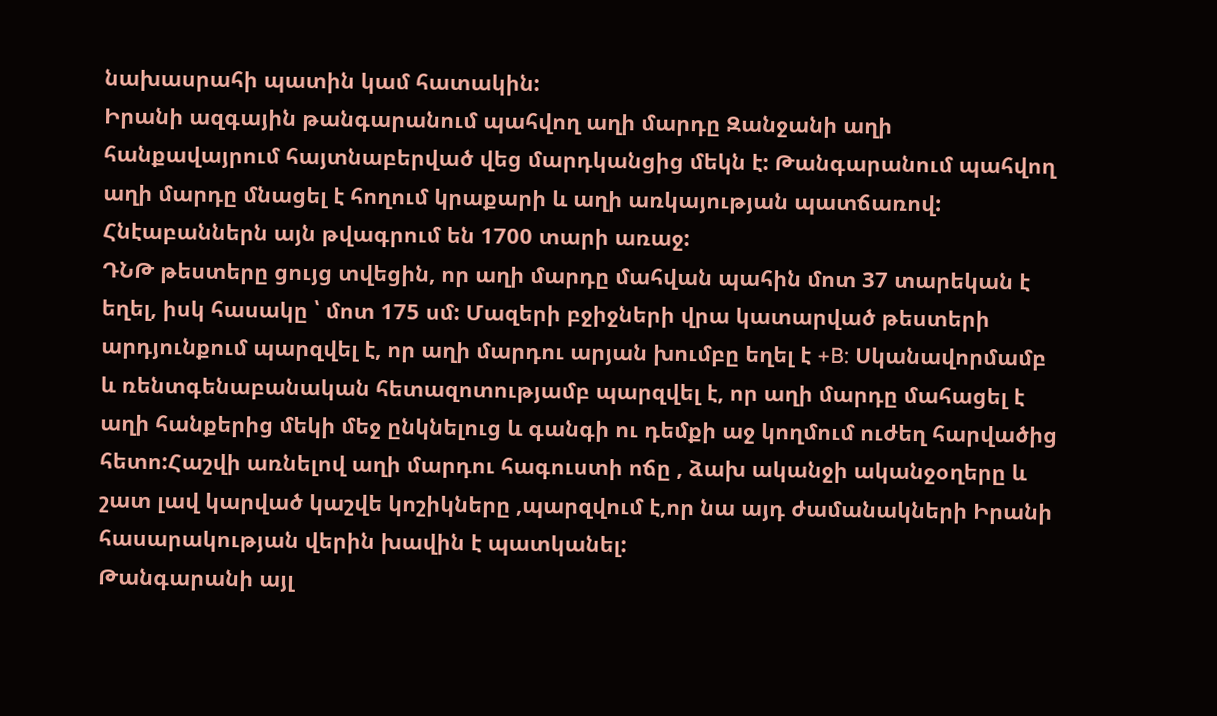նախասրահի պատին կամ հատակին:
Իրանի ազգային թանգարանում պահվող աղի մարդը Զանջանի աղի հանքավայրում հայտնաբերված վեց մարդկանցից մեկն է: Թանգարանում պահվող աղի մարդը մնացել է հողում կրաքարի և աղի առկայության պատճառով: Հնէաբաններն այն թվագրում են 1700 տարի առաջ:
ԴՆԹ թեստերը ցույց տվեցին, որ աղի մարդը մահվան պահին մոտ 37 տարեկան է եղել, իսկ հասակը ՝ մոտ 175 սմ: Մազերի բջիջների վրա կատարված թեստերի արդյունքում պարզվել է, որ աղի մարդու արյան խումբը եղել է +B: Սկանավորմամբ և ռենտգենաբանական հետազոտությամբ պարզվել է, որ աղի մարդը մահացել է աղի հանքերից մեկի մեջ ընկնելուց և գանգի ու դեմքի աջ կողմում ուժեղ հարվածից հետո:Հաշվի առնելով աղի մարդու հագուստի ոճը , ձախ ականջի ականջօղերը և շատ լավ կարված կաշվե կոշիկները ,պարզվում է,որ նա այդ ժամանակների Իրանի հասարակության վերին խավին է պատկանել:
Թանգարանի այլ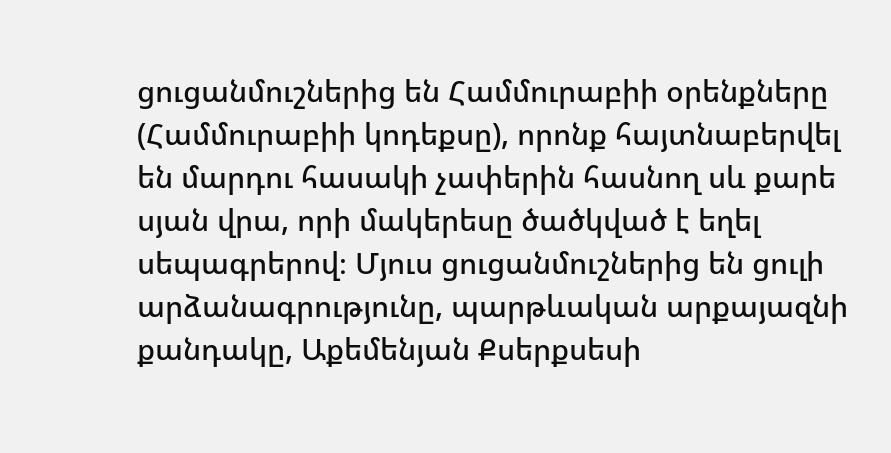ցուցանմուշներից են Համմուրաբիի օրենքները (Համմուրաբիի կոդեքսը), որոնք հայտնաբերվել են մարդու հասակի չափերին հասնող սև քարե սյան վրա, որի մակերեսը ծածկված է եղել սեպագրերով։ Մյուս ցուցանմուշներից են ցուլի արձանագրությունը, պարթևական արքայազնի քանդակը, Աքեմենյան Քսերքսեսի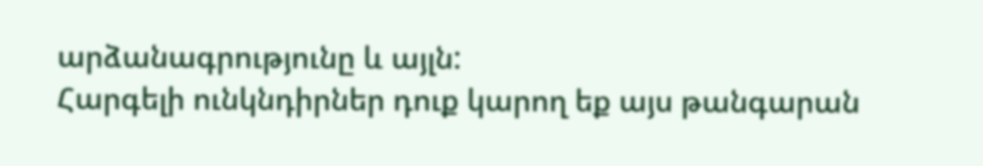արձանագրությունը և այլն:
Հարգելի ունկնդիրներ դուք կարող եք այս թանգարան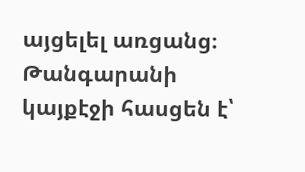այցելել առցանց։ Թանգարանի կայքէջի հասցեն է՝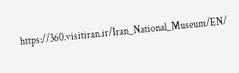https://360.visitiran.ir/Iran_National_Museum/EN/